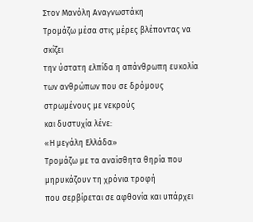Στον Μανόλη Αναγνωστάκη
Τρομάζω μέσα στις μέρες βλέποντας να σκίζει
την ύστατη ελπίδα η απάνθρωπη ευκολία
των ανθρώπων που σε δρόμους στρωμένους με νεκρούς
και δυστυχία λένε:
«Η μεγάλη Ελλάδα»
Τρομάζω με τα αναίσθητα θηρία που μηρυκάζουν τη χρόνια τροφή
που σερβίρεται σε αφθονία και υπάρχει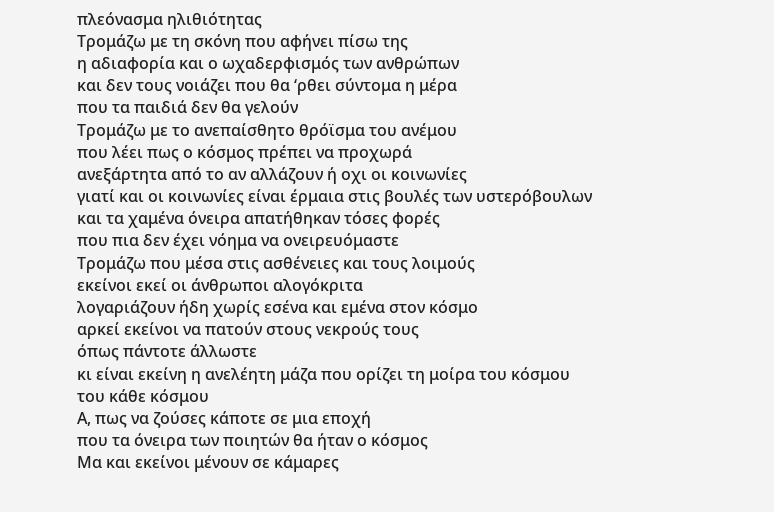πλεόνασμα ηλιθιότητας
Τρομάζω με τη σκόνη που αφήνει πίσω της
η αδιαφορία και ο ωχαδερφισμός των ανθρώπων
και δεν τους νοιάζει που θα ‘ρθει σύντομα η μέρα
που τα παιδιά δεν θα γελούν
Τρομάζω με το ανεπαίσθητο θρόϊσμα του ανέμου
που λέει πως ο κόσμος πρέπει να προχωρά
ανεξάρτητα από το αν αλλάζουν ή οχι οι κοινωνίες
γιατί και οι κοινωνίες είναι έρμαια στις βουλές των υστερόβουλων
και τα χαμένα όνειρα απατήθηκαν τόσες φορές
που πια δεν έχει νόημα να ονειρευόμαστε
Τρομάζω που μέσα στις ασθένειες και τους λοιμούς
εκείνοι εκεί οι άνθρωποι αλογόκριτα
λογαριάζουν ήδη χωρίς εσένα και εμένα στον κόσμο
αρκεί εκείνοι να πατούν στους νεκρούς τους
όπως πάντοτε άλλωστε
κι είναι εκείνη η ανελέητη μάζα που ορίζει τη μοίρα του κόσμου
του κάθε κόσμου
Α, πως να ζούσες κάποτε σε μια εποχή
που τα όνειρα των ποιητών θα ήταν ο κόσμος
Μα και εκείνοι μένουν σε κάμαρες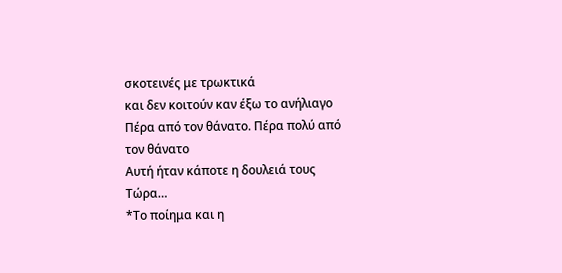σκοτεινές με τρωκτικά
και δεν κοιτούν καν έξω το ανήλιαγο
Πέρα από τον θάνατο. Πέρα πολύ από τον θάνατο
Αυτή ήταν κάποτε η δουλειά τους
Τώρα…
*Το ποίημα και η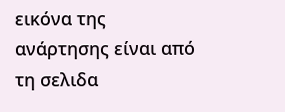εικόνα της ανάρτησης είναι από τη σελιδα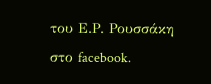του Ε.Ρ. Ρουσσάκη στο facebook.